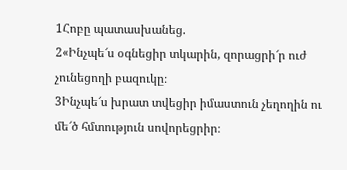1Հոբը պատասխանեց.
2«Ինչպե՜ս օգնեցիր տկարին, զորացրի՜ր ուժ չունեցողի բազուկը։
3Ինչպե՜ս խրատ տվեցիր իմաստուն չեղողին ու մե՜ծ հմտություն սովորեցրիր։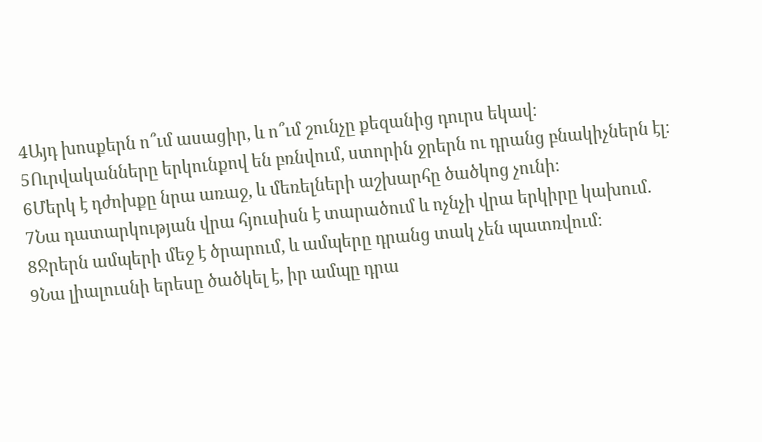4Այդ խոսքերն ո՞ւմ ասացիր, և ո՞ւմ շունչը քեզանից դուրս եկավ։
5Ուրվականները երկունքով են բռնվում, ստորին ջրերն ու դրանց բնակիչներն էլ։
6Մերկ է դժոխքը նրա առաջ, և մեռելների աշխարհը ծածկոց չունի։
7Նա դատարկության վրա հյուսիսն է տարածում և ոչնչի վրա երկիրը կախում.
8Ջրերն ամպերի մեջ է ծրարում, և ամպերը դրանց տակ չեն պատռվում։
9Նա լիալուսնի երեսը ծածկել է, իր ամպը դրա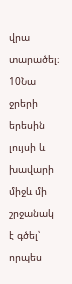վրա տարածել։
10Նա ջրերի երեսին լույսի և խավարի միջև մի շրջանակ է գծել՝ որպես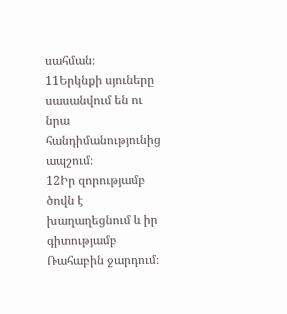սահման։
11Երկնքի սյուները սասանվում են ու նրա հանդիմանությունից ապշում։
12Իր զորությամբ ծովն է խաղաղեցնում և իր գիտությամբ Ռահաբին ջարդում։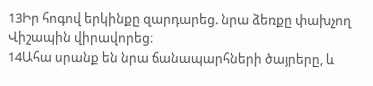13Իր հոգով երկինքը զարդարեց. նրա ձեռքը փախչող Վիշապին վիրավորեց։
14Ահա սրանք են նրա ճանապարհների ծայրերը, և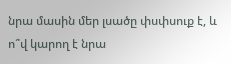նրա մասին մեր լսածը փսփսուք է, և ո՞վ կարող է նրա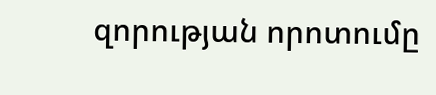զորության որոտումը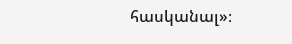հասկանալ»։